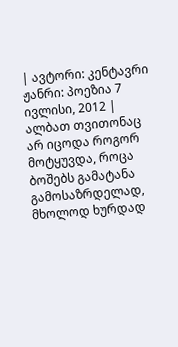| ავტორი: კენტავრი ჟანრი: პოეზია 7 ივლისი, 2012 |
ალბათ თვითონაც არ იცოდა როგორ მოტყუვდა, როცა ბოშებს გამატანა გამოსაზრდელად, მხოლოდ ხურდად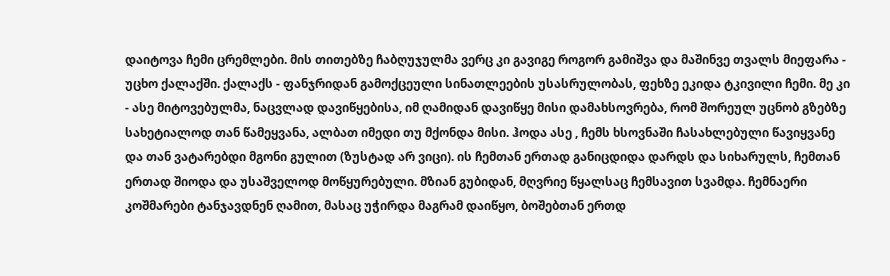დაიტოვა ჩემი ცრემლები. მის თითებზე ჩაბღუჯულმა ვერც კი გავიგე როგორ გამიშვა და მაშინვე თვალს მიეფარა - უცხო ქალაქში. ქალაქს - ფანჯრიდან გამოქცეული სინათლეების უსასრულობას, ფეხზე ეკიდა ტკივილი ჩემი. მე კი - ასე მიტოვებულმა, ნაცვლად დავიწყებისა, იმ ღამიდან დავიწყე მისი დამახსოვრება, რომ შორეულ უცნობ გზებზე სახეტიალოდ თან წამეყვანა, ალბათ იმედი თუ მქონდა მისი. ჰოდა ასე , ჩემს ხსოვნაში ჩასახლებული წავიყვანე და თან ვატარებდი მგონი გულით (ზუსტად არ ვიცი). ის ჩემთან ერთად განიცდიდა დარდს და სიხარულს, ჩემთან ერთად შიოდა და უსაშველოდ მოწყურებული. მზიან გუბიდან, მღვრიე წყალსაც ჩემსავით სვამდა. ჩემნაერი კოშმარები ტანჯავდნენ ღამით, მასაც უჭირდა მაგრამ დაიწყო, ბოშებთან ერთდ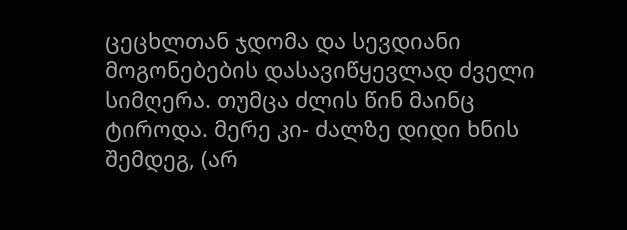ცეცხლთან ჯდომა და სევდიანი მოგონებების დასავიწყევლად ძველი სიმღერა. თუმცა ძლის წინ მაინც ტიროდა. მერე კი- ძალზე დიდი ხნის შემდეგ, (არ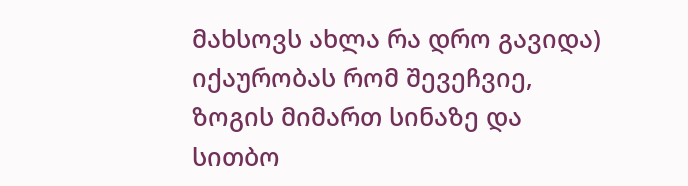მახსოვს ახლა რა დრო გავიდა) იქაურობას რომ შევეჩვიე, ზოგის მიმართ სინაზე და სითბო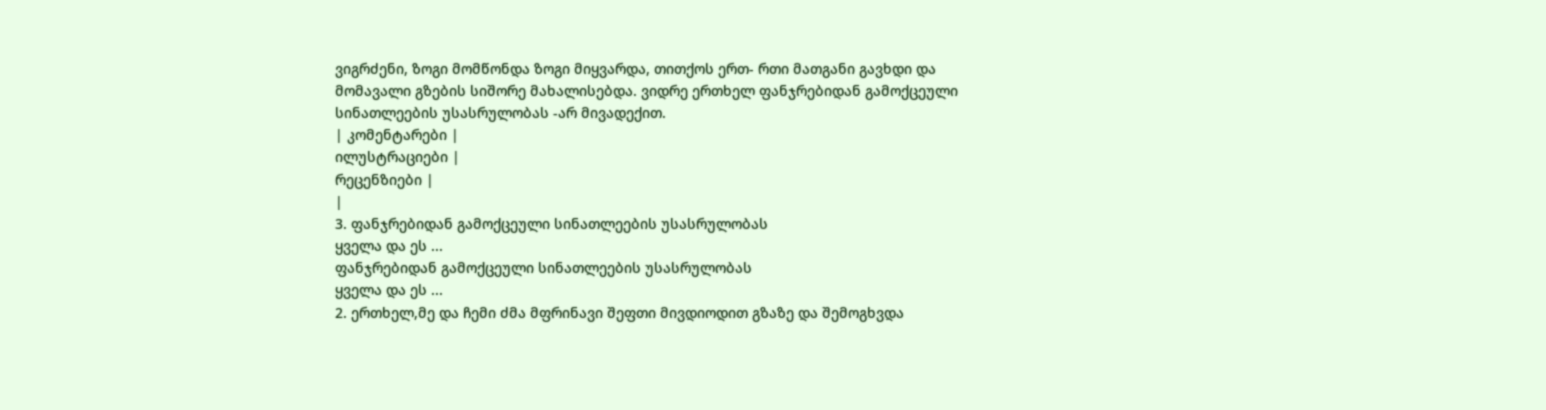ვიგრძენი, ზოგი მომწონდა ზოგი მიყვარდა, თითქოს ერთ- რთი მათგანი გავხდი და მომავალი გზების სიშორე მახალისებდა. ვიდრე ერთხელ ფანჯრებიდან გამოქცეული სინათლეების უსასრულობას -არ მივადექით.
| კომენტარები |
ილუსტრაციები |
რეცენზიები |
|
3. ფანჯრებიდან გამოქცეული სინათლეების უსასრულობას
ყველა და ეს ...
ფანჯრებიდან გამოქცეული სინათლეების უსასრულობას
ყველა და ეს ...
2. ერთხელ,მე და ჩემი ძმა მფრინავი შეფთი მივდიოდით გზაზე და შემოგხვდა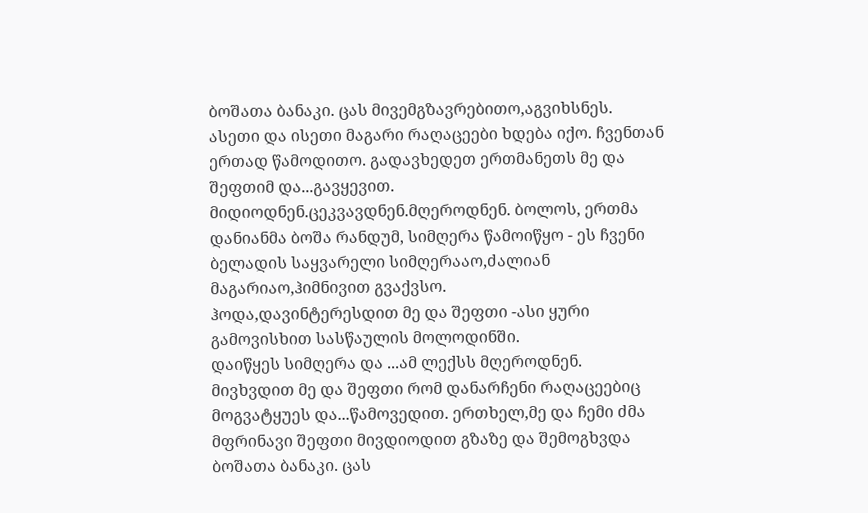ბოშათა ბანაკი. ცას მივემგზავრებითო,აგვიხსნეს.
ასეთი და ისეთი მაგარი რაღაცეები ხდება იქო. ჩვენთან ერთად წამოდითო. გადავხედეთ ერთმანეთს მე და შეფთიმ და...გავყევით.
მიდიოდნენ.ცეკვავდნენ.მღეროდნენ. ბოლოს, ერთმა დანიანმა ბოშა რანდუმ, სიმღერა წამოიწყო - ეს ჩვენი ბელადის საყვარელი სიმღერააო,ძალიან მაგარიაო,ჰიმნივით გვაქვსო.
ჰოდა,დავინტერესდით მე და შეფთი -ასი ყური გამოვისხით სასწაულის მოლოდინში.
დაიწყეს სიმღერა და ...ამ ლექსს მღეროდნენ.
მივხვდით მე და შეფთი რომ დანარჩენი რაღაცეებიც მოგვატყუეს და...წამოვედით. ერთხელ,მე და ჩემი ძმა მფრინავი შეფთი მივდიოდით გზაზე და შემოგხვდა ბოშათა ბანაკი. ცას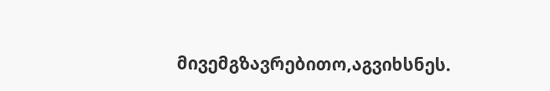მივემგზავრებითო,აგვიხსნეს.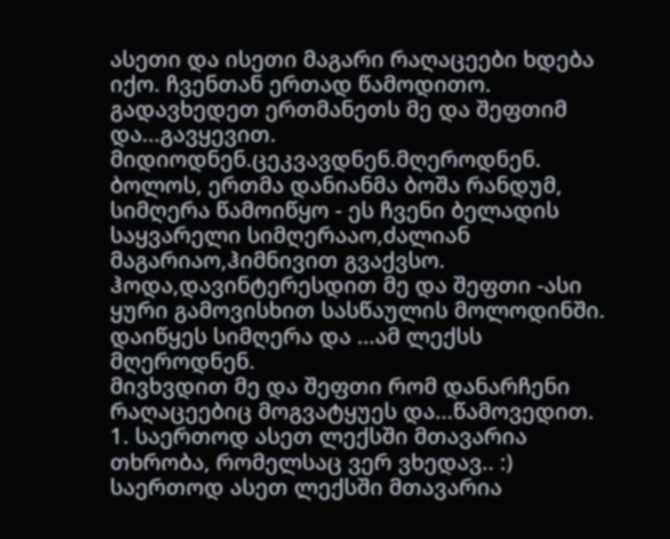ასეთი და ისეთი მაგარი რაღაცეები ხდება იქო. ჩვენთან ერთად წამოდითო. გადავხედეთ ერთმანეთს მე და შეფთიმ და...გავყევით.
მიდიოდნენ.ცეკვავდნენ.მღეროდნენ. ბოლოს, ერთმა დანიანმა ბოშა რანდუმ, სიმღერა წამოიწყო - ეს ჩვენი ბელადის საყვარელი სიმღერააო,ძალიან მაგარიაო,ჰიმნივით გვაქვსო.
ჰოდა,დავინტერესდით მე და შეფთი -ასი ყური გამოვისხით სასწაულის მოლოდინში.
დაიწყეს სიმღერა და ...ამ ლექსს მღეროდნენ.
მივხვდით მე და შეფთი რომ დანარჩენი რაღაცეებიც მოგვატყუეს და...წამოვედით.
1. საერთოდ ასეთ ლექსში მთავარია თხრობა, რომელსაც ვერ ვხედავ.. :) საერთოდ ასეთ ლექსში მთავარია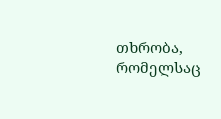თხრობა, რომელსაც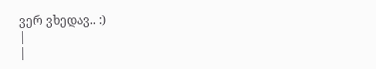ვერ ვხედავ.. :)
|
|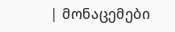| მონაცემები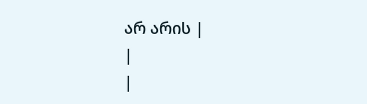არ არის |
|
|